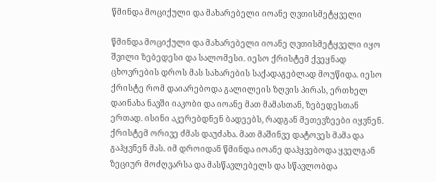წმინდა მოციქული და მახარებელი იოანე ღვთისმეტყველი

წმინდა მოციქული და მახარებელი იოანე ღვთისმეტყველი იყო შვილი ზებედესი და სალომესი. იესო ქრისტემ ქვეყნად ცხოვრების დროს მას სახარების საქადაგებლად მოუწიდა. იესო ქრისტე რომ დაიარებოდა გალილეის ზღვის პირას, ერთხელ დაინახა ნავში იაკობი და იოანე მათ მამასთან, ზებედესთან ერთად. ისინი აკერებდნენ ბადეებს, რადგან მეთევზეები იყვნენ. ქრისტემ ორივე ძმას დაუძახა. მათ მაშინვე დატოვეს მამა და გაჰყვნენ მას. იმ დროიდან წმინდა იოანე დაჰყვებოდა ყველგან ზეციურ მოძღვარსა და მასწავლებელს და სწავლობდა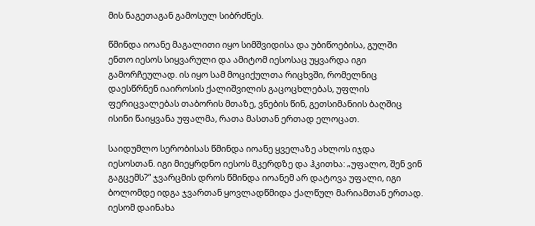მის ნაგეთაგან გამოსულ სიბრძნეს.

წმინდა იოანე მაგალითი იყო სიმშვიდისა და უბიწოებისა, გულში ენთო იესოს სიყვარული და ამიტომ იესოსაც უყვარდა იგი გამორჩეულად. ის იყო სამ მოციქულთა რიცხვში, რომელნიც დაესწრნენ იაიროსის ქალიშვილის გაცოცხლებას, უფლის ფერიცვალებას თაბორის მთაზე, ვნების წინ, გეთსიმანიის ბაღშიც ისინი წაიყვანა უფალმა, რათა მასთან ერთად ელოცათ.

საიდუმლო სერობისას წმინდა იოანე ყველაზე ახლოს იჯდა იესოსთან. იგი მიეყრდნო იესოს მკერდზე და ჰკითხა: „უფალო, შენ ვინ გაგცემს?“ ჯვარცმის დროს წმინდა იოანემ არ დატოვა უფალი, იგი ბოლომდე იდგა ჯვართან ყოვლადწმიდა ქალწულ მარიამთან ერთად. იესომ დაინახა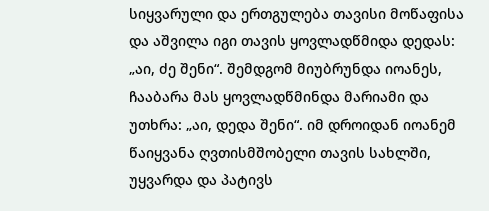სიყვარული და ერთგულება თავისი მოწაფისა და აშვილა იგი თავის ყოვლადწმიდა დედას: „აი, ძე შენი“. შემდგომ მიუბრუნდა იოანეს, ჩააბარა მას ყოვლადწმინდა მარიამი და უთხრა: „აი, დედა შენი“. იმ დროიდან იოანემ წაიყვანა ღვთისმშობელი თავის სახლში, უყვარდა და პატივს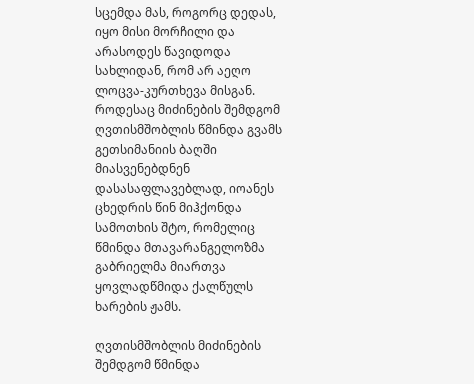სცემდა მას, როგორც დედას, იყო მისი მორჩილი და არასოდეს წავიდოდა სახლიდან, რომ არ აეღო ლოცვა-კურთხევა მისგან. როდესაც მიძინების შემდგომ ღვთისმშობლის წმინდა გვამს გეთსიმანიის ბაღში მიასვენებდნენ დასასაფლავებლად, იოანეს ცხედრის წინ მიჰქონდა სამოთხის შტო, რომელიც წმინდა მთავარანგელოზმა გაბრიელმა მიართვა ყოვლადწმიდა ქალწულს ხარების ჟამს.

ღვთისმშობლის მიძინების შემდგომ წმინდა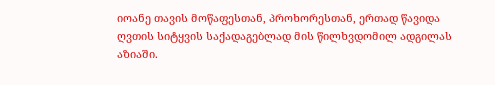იოანე თავის მოწაფესთან, პროხორესთან, ერთად წავიდა ღვთის სიტყვის საქადაგებლად მის წილხვდომილ ადგილას აზიაში.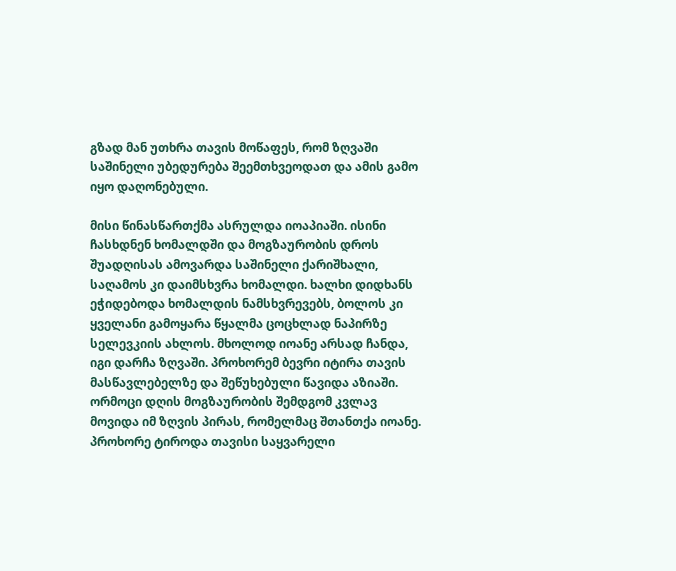გზად მან უთხრა თავის მოწაფეს, რომ ზღვაში საშინელი უბედურება შეემთხვეოდათ და ამის გამო იყო დაღონებული.

მისი წინასწართქმა ასრულდა იოაპიაში. ისინი ჩასხდნენ ხომალდში და მოგზაურობის დროს შუადღისას ამოვარდა საშინელი ქარიშხალი, საღამოს კი დაიმსხვრა ხომალდი. ხალხი დიდხანს ეჭიდებოდა ხომალდის ნამსხვრევებს, ბოლოს კი ყველანი გამოყარა წყალმა ცოცხლად ნაპირზე სელევკიის ახლოს. მხოლოდ იოანე არსად ჩანდა, იგი დარჩა ზღვაში. პროხორემ ბევრი იტირა თავის მასწავლებელზე და შეწუხებული წავიდა აზიაში. ორმოცი დღის მოგზაურობის შემდგომ კვლავ მოვიდა იმ ზღვის პირას, რომელმაც შთანთქა იოანე. პროხორე ტიროდა თავისი საყვარელი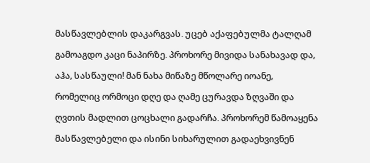მასწავლებლის დაკარგვას. უცებ აქაფებულმა ტალღამ გამოაგდო კაცი ნაპირზე. პროხორე მივიდა სანახავად და, აჰა, სასწაული! მან ნახა მიწაზე მწოლარე იოანე, რომელიც ორმოცი დღე და ღამე ცურავდა ზღვაში და ღვთის მადლით ცოცხალი გადარჩა. პროხორემ წამოაყენა მასწავლებელი და ისინი სიხარულით გადაეხვივნენ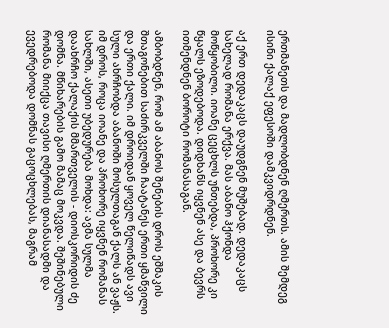ერთმანეთს და მადლობდნენ ღმერთს. ამის შემდეგ ისინი ქალაქ ეფესოში დამკვიდრდნენ.

აქ ერთ დედაკაცს დაუდგნენ მუშებად. დედაკაცს სახელად რომანა ერქვა. მას აბანო ჰქონდა მოწყობილი. იოანე ცეცხლს უნთებდა, პროხორე კი წყალს ეზოდებოდა. დიდხანს იყვნენ ასე და ბევრს ითმენდნენ ბოროტი რომანასაგან.

ამბობდნენ, რომ ამ აბანოს შენების დროს ეშმაკის შთაგონებით საძირკველში ჩაატანეს ერთი ყმაწვილი და ერთი ქალი. იმ დროიდან ყოველ წელიწადს ავი სული ახრჩობდა აბანოში მოსულთაგან ქალს ან ვაჟს. იმ დროს, როცა იოანე და პროხორე იყვნენ რომანას სახლში, ასეთი უბედურება მოხდა: ავმა სულმა დაახრჩო ქალაქის მმართველის - დიოსკორიდის ძე დომნა. მწიხარების გამო მამაც მოკვდა. შეშინებული რომანა მიიქცა თავისი ღმერთის დიანასადმი და ევედრებოდა დომნას გაცოცხლებას, მაგრამ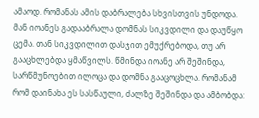ამაოდ. რომანას ამის დაბრალება სხვისთვის უნდოდა. მან იოანეს გადააბრალა დომნას სიკვდილი და დაუწყო ცემა. თან სიკვდილით დასჯით ემუქრებოდა, თუ არ გააცხლებდა ყმაწვილს. წმინდა იოანე არ შეშინდა, სარწმუნოებით ილოცა და დომნა გააცოცხლა. რომანამ რომ დაინახა ეს სასწაული, ძალზე შეშინდა და ამბობდა: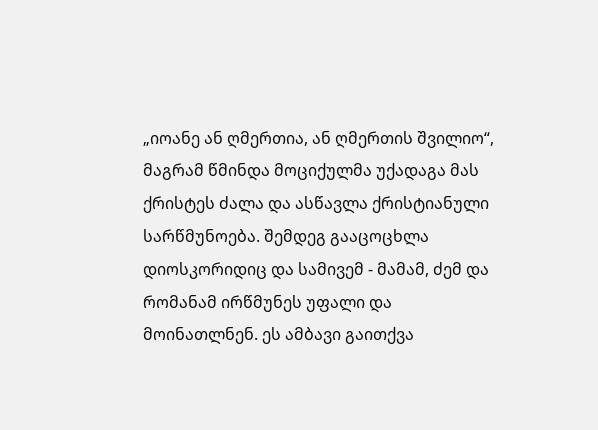„იოანე ან ღმერთია, ან ღმერთის შვილიო“, მაგრამ წმინდა მოციქულმა უქადაგა მას ქრისტეს ძალა და ასწავლა ქრისტიანული სარწმუნოება. შემდეგ გააცოცხლა დიოსკორიდიც და სამივემ - მამამ, ძემ და რომანამ ირწმუნეს უფალი და მოინათლნენ. ეს ამბავი გაითქვა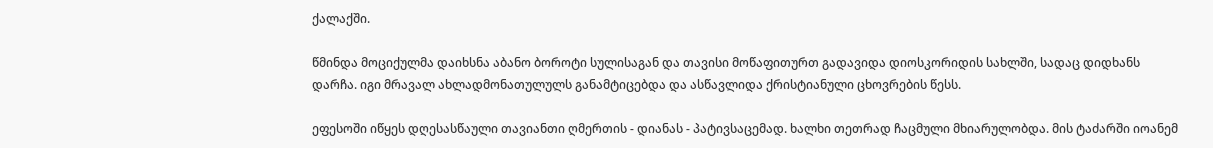ქალაქში.

წმინდა მოციქულმა დაიხსნა აბანო ბოროტი სულისაგან და თავისი მოწაფითურთ გადავიდა დიოსკორიდის სახლში, სადაც დიდხანს დარჩა. იგი მრავალ ახლადმონათულულს განამტიცებდა და ასწავლიდა ქრისტიანული ცხოვრების წესს.

ეფესოში იწყეს დღესასწაული თავიანთი ღმერთის - დიანას - პატივსაცემად. ხალხი თეთრად ჩაცმული მხიარულობდა. მის ტაძარში იოანემ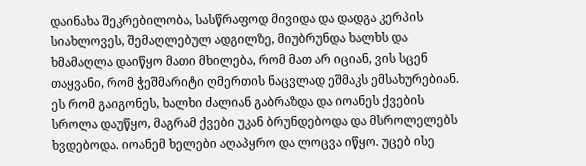დაინახა შეკრებილობა, სასწრაფოდ მივიდა და დადგა კერპის სიახლოვეს, შემაღლებულ ადგილზე, მიუბრუნდა ხალხს და ხმამაღლა დაიწყო მათი მხილება, რომ მათ არ იციან, ვის სცენ თაყვანი, რომ ჭეშმარიტი ღმერთის ნაცვლად ეშმაკს ემსახურებიან. ეს რომ გაიგონეს, ხალხი ძალიან გაბრაზდა და იოანეს ქვების სროლა დაუწყო, მაგრამ ქვები უკან ბრუნდებოდა და მსროლელებს ხვდებოდა. იოანემ ხელები აღაპყრო და ლოცვა იწყო. უცებ ისე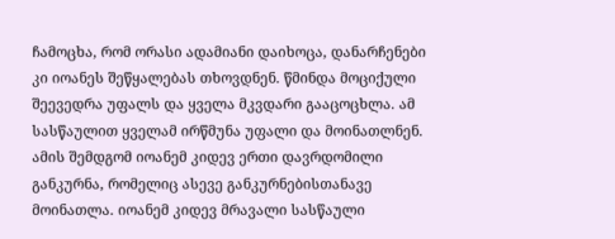ჩამოცხა, რომ ორასი ადამიანი დაიხოცა, დანარჩენები კი იოანეს შეწყალებას თხოვდნენ. წმინდა მოციქული შეევედრა უფალს და ყველა მკვდარი გააცოცხლა. ამ სასწაულით ყველამ ირწმუნა უფალი და მოინათლნენ. ამის შემდგომ იოანემ კიდევ ერთი დავრდომილი განკურნა, რომელიც ასევე განკურნებისთანავე მოინათლა. იოანემ კიდევ მრავალი სასწაული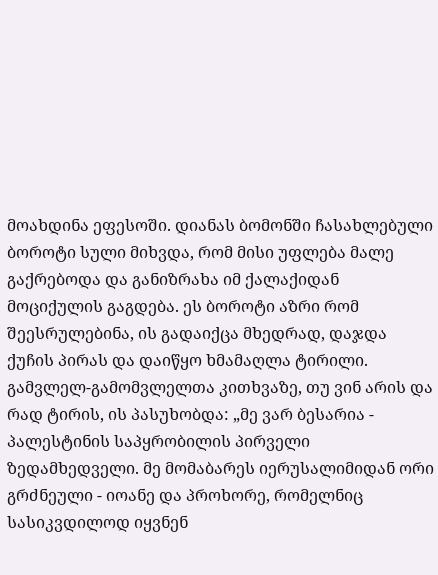მოახდინა ეფესოში. დიანას ბომონში ჩასახლებული ბოროტი სული მიხვდა, რომ მისი უფლება მალე გაქრებოდა და განიზრახა იმ ქალაქიდან მოციქულის გაგდება. ეს ბოროტი აზრი რომ შეესრულებინა, ის გადაიქცა მხედრად, დაჯდა ქუჩის პირას და დაიწყო ხმამაღლა ტირილი. გამვლელ-გამომვლელთა კითხვაზე, თუ ვინ არის და რად ტირის, ის პასუხობდა: „მე ვარ ბესარია - პალესტინის საპყრობილის პირველი ზედამხედველი. მე მომაბარეს იერუსალიმიდან ორი გრძნეული - იოანე და პროხორე, რომელნიც სასიკვდილოდ იყვნენ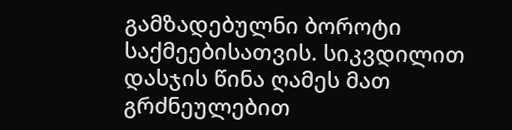გამზადებულნი ბოროტი საქმეებისათვის. სიკვდილით დასჯის წინა ღამეს მათ გრძნეულებით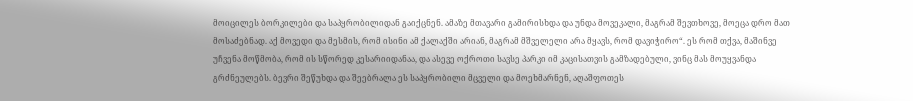მოიცილეს ბორკილები და საპყრობილიდან გაიქცნენ. ამაზე მთავარი გამირისხდა და უნდა მოვეკალი, მაგრამ შევთხოვე, მოეცა დრო მათ მოსაძებნად. აქ მოვედი და მესმის, რომ ისინი ამ ქალაქში არიან, მაგრამ მშველელი არა მყავს, რომ დავიჭირო“. ეს რომ თქვა, მაშინვე უჩვენა მოწმობა, რომ ის სწორედ კესარიიდანაა, და ასევე ოქროთი სავსე პარკი იმ კაცისათვის გამზადებული, ვინც მას მოუყვანდა გრძნეულებს. ბევრი შეწუხდა და შეებრალა ეს საპყრობილი მცველი და მოეხმარნენ, აღაშფოთეს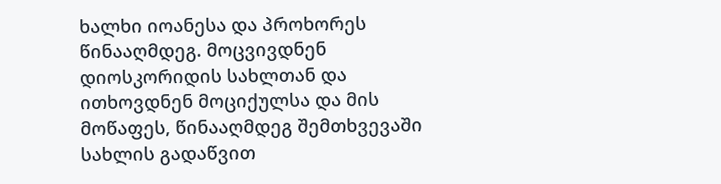ხალხი იოანესა და პროხორეს წინააღმდეგ. მოცვივდნენ დიოსკორიდის სახლთან და ითხოვდნენ მოციქულსა და მის მოწაფეს, წინააღმდეგ შემთხვევაში სახლის გადაწვით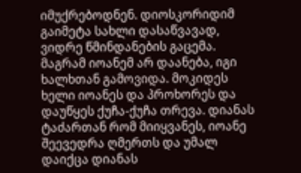იმუქრებოდნენ. დიოსკორიდიმ გაიმეტა სახლი დასაწვავად, ვიდრე წმინდანების გაცემა. მაგრამ იოანემ არ დაანება, იგი ხალხთან გამოვიდა. მოკიდეს ხელი იოანეს და პროხორეს და დაუწყეს ქუჩა-ქუჩა თრევა. დიანას ტაძართან რომ მიიყვანეს, იოანე შეევედრა ღმერთს და უმალ დაიქცა დიანას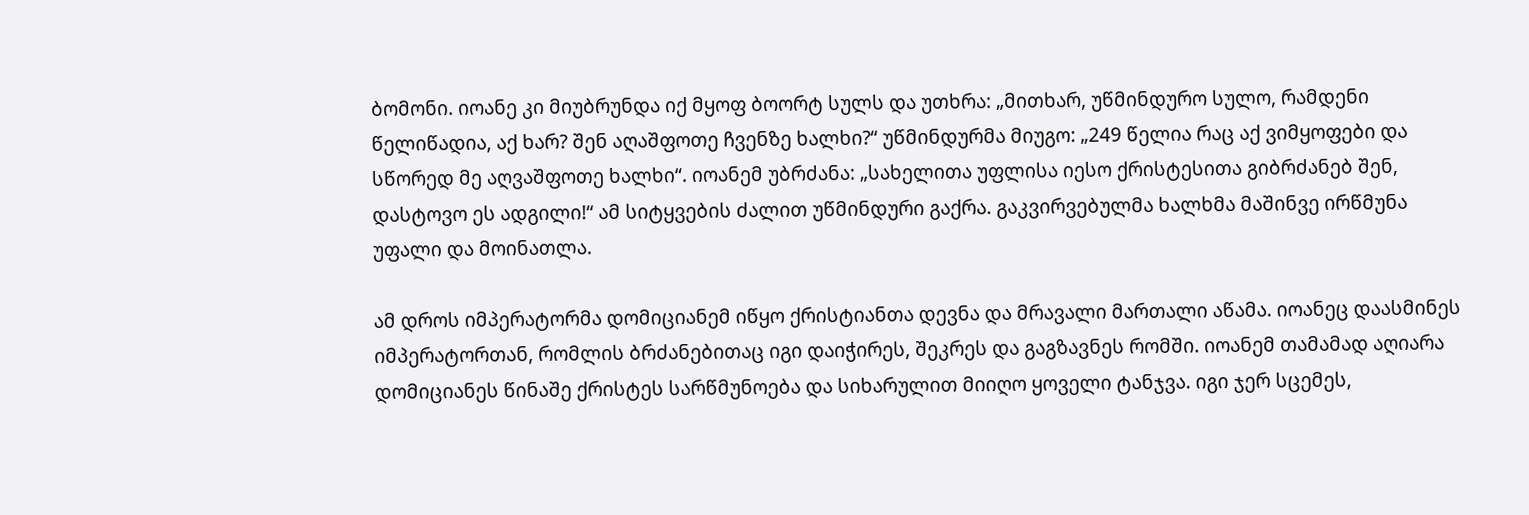ბომონი. იოანე კი მიუბრუნდა იქ მყოფ ბოორტ სულს და უთხრა: „მითხარ, უწმინდურო სულო, რამდენი წელიწადია, აქ ხარ? შენ აღაშფოთე ჩვენზე ხალხი?“ უწმინდურმა მიუგო: „249 წელია რაც აქ ვიმყოფები და სწორედ მე აღვაშფოთე ხალხი“. იოანემ უბრძანა: „სახელითა უფლისა იესო ქრისტესითა გიბრძანებ შენ, დასტოვო ეს ადგილი!“ ამ სიტყვების ძალით უწმინდური გაქრა. გაკვირვებულმა ხალხმა მაშინვე ირწმუნა უფალი და მოინათლა.

ამ დროს იმპერატორმა დომიციანემ იწყო ქრისტიანთა დევნა და მრავალი მართალი აწამა. იოანეც დაასმინეს იმპერატორთან, რომლის ბრძანებითაც იგი დაიჭირეს, შეკრეს და გაგზავნეს რომში. იოანემ თამამად აღიარა დომიციანეს წინაშე ქრისტეს სარწმუნოება და სიხარულით მიიღო ყოველი ტანჯვა. იგი ჯერ სცემეს,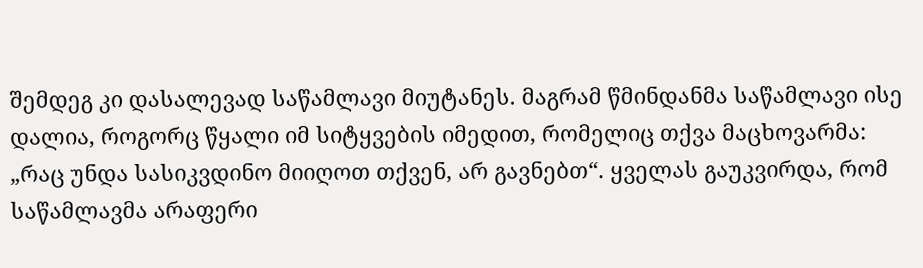შემდეგ კი დასალევად საწამლავი მიუტანეს. მაგრამ წმინდანმა საწამლავი ისე დალია, როგორც წყალი იმ სიტყვების იმედით, რომელიც თქვა მაცხოვარმა: „რაც უნდა სასიკვდინო მიიღოთ თქვენ, არ გავნებთ“. ყველას გაუკვირდა, რომ საწამლავმა არაფერი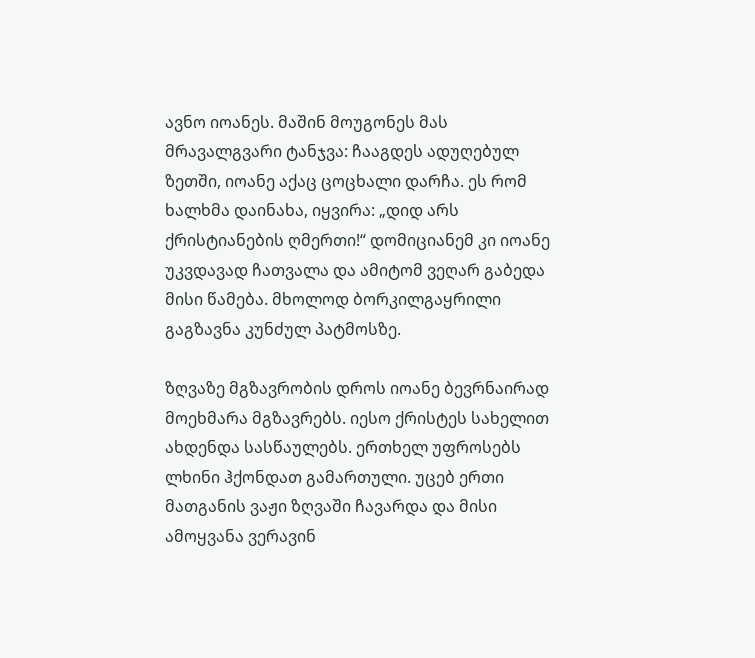ავნო იოანეს. მაშინ მოუგონეს მას მრავალგვარი ტანჯვა: ჩააგდეს ადუღებულ ზეთში, იოანე აქაც ცოცხალი დარჩა. ეს რომ ხალხმა დაინახა, იყვირა: „დიდ არს ქრისტიანების ღმერთი!“ დომიციანემ კი იოანე უკვდავად ჩათვალა და ამიტომ ვეღარ გაბედა მისი წამება. მხოლოდ ბორკილგაყრილი გაგზავნა კუნძულ პატმოსზე.

ზღვაზე მგზავრობის დროს იოანე ბევრნაირად მოეხმარა მგზავრებს. იესო ქრისტეს სახელით ახდენდა სასწაულებს. ერთხელ უფროსებს ლხინი ჰქონდათ გამართული. უცებ ერთი მათგანის ვაჟი ზღვაში ჩავარდა და მისი ამოყვანა ვერავინ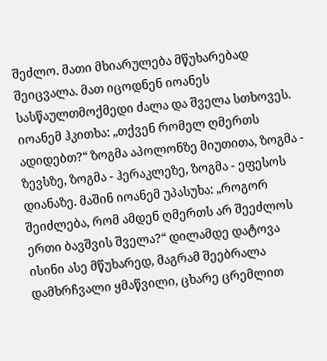შეძლო. მათი მხიარულება მწუხარებად შეიცვალა. მათ იცოდნენ იოანეს სასწაულთმოქმედი ძალა და შველა სთხოვეს. იოანემ ჰკითხა: „თქვენ რომელ ღმერთს ადიდებთ?“ ზოგმა აპოლონზე მიუთითა, ზოგმა - ზევსზე, ზოგმა - ჰერაკლეზე, ზოგმა - ეფესოს დიანაზე. მაშინ იოანემ უპასუხა: „როგორ შეიძლება, რომ ამდენ ღმერთს არ შეეძლოს ერთი ბავშვის შველა?“ დილამდე დატოვა ისინი ასე მწუხარედ, მაგრამ შეებრალა დამხრჩვალი ყმაწვილი, ცხარე ცრემლით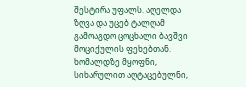შესტირა უფალს. აღელდა ზღვა და უცებ ტალღამ გამოაგდო ცოცხალი ბავშვი მოციქულის ფეხებთან. ხომალდზე მყოფნი, სიხარულით აღტაცებულნი,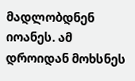მადლობდნენ იოანეს. ამ დროიდან მოხსნეს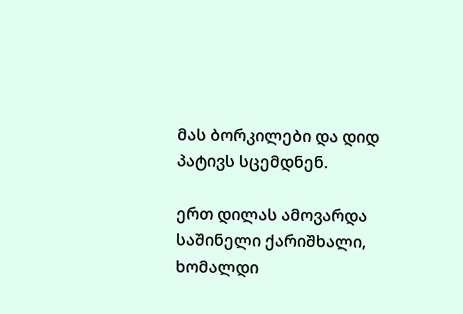მას ბორკილები და დიდ პატივს სცემდნენ.

ერთ დილას ამოვარდა საშინელი ქარიშხალი, ხომალდი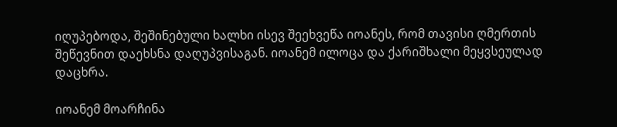იღუპებოდა, შეშინებული ხალხი ისევ შეეხვეწა იოანეს, რომ თავისი ღმერთის შეწევნით დაეხსნა დაღუპვისაგან. იოანემ ილოცა და ქარიშხალი მეყვსეულად დაცხრა.

იოანემ მოარჩინა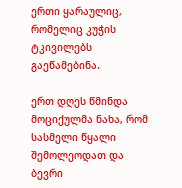ერთი ყარაულიც, რომელიც კუჭის ტკივილებს გაეწამებინა.

ერთ დღეს წმინდა მოციქულმა ნახა, რომ სასმელი წყალი შემოლეოდათ და ბევრი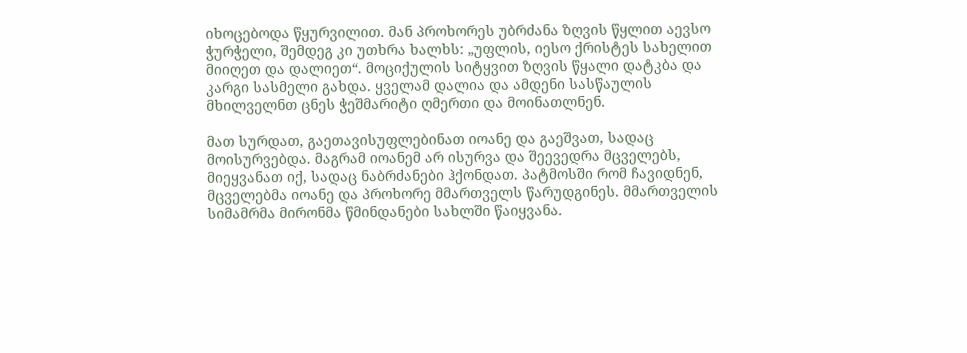იხოცებოდა წყურვილით. მან პროხორეს უბრძანა ზღვის წყლით აევსო ჭურჭელი, შემდეგ კი უთხრა ხალხს: „უფლის, იესო ქრისტეს სახელით მიიღეთ და დალიეთ“. მოციქულის სიტყვით ზღვის წყალი დატკბა და კარგი სასმელი გახდა. ყველამ დალია და ამდენი სასწაულის მხილველნთ ცნეს ჭეშმარიტი ღმერთი და მოინათლნენ.

მათ სურდათ, გაეთავისუფლებინათ იოანე და გაეშვათ, სადაც მოისურვებდა. მაგრამ იოანემ არ ისურვა და შეევედრა მცველებს, მიეყვანათ იქ, სადაც ნაბრძანები ჰქონდათ. პატმოსში რომ ჩავიდნენ, მცველებმა იოანე და პროხორე მმართველს წარუდგინეს. მმართველის სიმამრმა მირონმა წმინდანები სახლში წაიყვანა.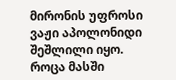მირონის უფროსი ვაჟი აპოლონიდი შეშლილი იყო. როცა მასში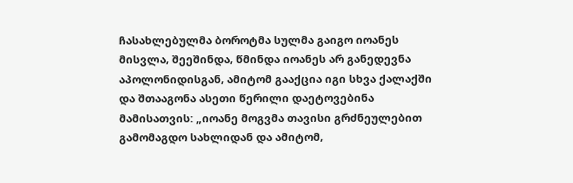ჩასახლებულმა ბოროტმა სულმა გაიგო იოანეს მისვლა, შეეშინდა, წმინდა იოანეს არ განედევნა აპოლონიდისგან, ამიტომ გააქცია იგი სხვა ქალაქში და შთააგონა ასეთი წერილი დაეტოვებინა მამისათვის: „იოანე მოგვმა თავისი გრძნეულებით გამომაგდო სახლიდან და ამიტომ,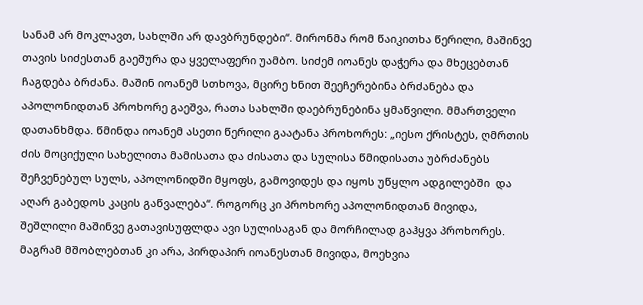სანამ არ მოკლავთ, სახლში არ დავბრუნდები“. მირონმა რომ წაიკითხა წერილი, მაშინვე თავის სიძესთან გაეშურა და ყველაფერი უამბო. სიძემ იოანეს დაჭერა და მხეცებთან ჩაგდება ბრძანა. მაშინ იოანემ სთხოვა, მცირე ხნით შეეჩერებინა ბრძანება და აპოლონიდთან პროხორე გაეშვა, რათა სახლში დაებრუნებინა ყმაწვილი. მმართველი დათანხმდა. წმინდა იოანემ ასეთი წერილი გაატანა პროხორეს: „იესო ქრისტეს, ღმრთის ძის მოციქული სახელითა მამისათა და ძისათა და სულისა წმიდისათა უბრძანებს შეჩვენებულ სულს, აპოლონიდში მყოფს, გამოვიდეს და იყოს უწყლო ადგილებში  და აღარ გაბედოს კაცის გაწვალება“. როგორც კი პროხორე აპოლონიდთან მივიდა, შეშლილი მაშინვე გათავისუფლდა ავი სულისაგან და მორჩილად გაჰყვა პროხორეს. მაგრამ მშობლებთან კი არა, პირდაპირ იოანესთან მივიდა, მოეხვია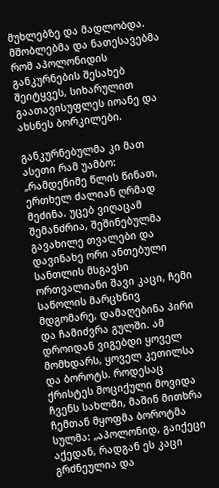მუხლებზე და მადლობდა. მშობლებმა და ნათესავებმა რომ აპოლონიდის განკურნების შესახებ შეიტყვეს, სიხარულით გაათავისუფლეს იოანე და ახსნეს ბორკილები.

განკურნებულმა კი მათ ასეთი რამ უამბო: „რამდენიმე წლის წინათ, ერთხელ ძალიან ღრმად მეძინა. უცებ ვიღაცამ შემანძრია, შეშინებულმა გავახილე თვალები და დავინახე ორი ანთებული სანთლის მსგავსი ორთვალიანი შავი კაცი, ჩემი საწოლის მარცხნივ მდგომარე, დამაღებინა პირი და ჩამიძვრა გულში. ამ დროიდან ვიგებდი ყოველ მომხდარს, ყოველ კეთილსა და ბოროტს. როდესაც ქრისტეს მოციქული მოვიდა ჩვენს სახლში, მაშინ მითხრა ჩემთან მყოფმა ბოროტმა სულმა: „აპოლონიდ, გაიქეცი აქედან, რადგან ეს კაცი გრძნეულია და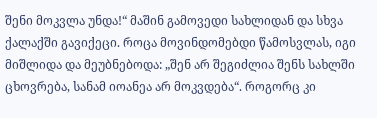შენი მოკვლა უნდა!“ მაშინ გამოვედი სახლიდან და სხვა ქალაქში გავიქეცი. როცა მოვინდომებდი წამოსვლას, იგი მიშლიდა და მეუბნებოდა: „შენ არ შეგიძლია შენს სახლში ცხოვრება, სანამ იოანეა არ მოკვდება“. როგორც კი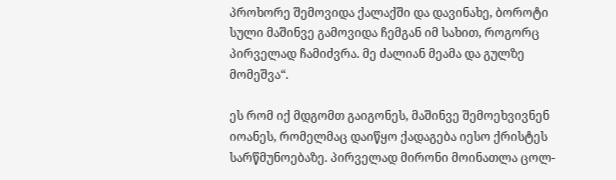პროხორე შემოვიდა ქალაქში და დავინახე, ბოროტი სული მაშინვე გამოვიდა ჩემგან იმ სახით, როგორც პირველად ჩამიძვრა. მე ძალიან მეამა და გულზე მომეშვა“.

ეს რომ იქ მდგომთ გაიგონეს, მაშინვე შემოეხვივნენ იოანეს, რომელმაც დაიწყო ქადაგება იესო ქრისტეს სარწმუნოებაზე. პირველად მირონი მოინათლა ცოლ-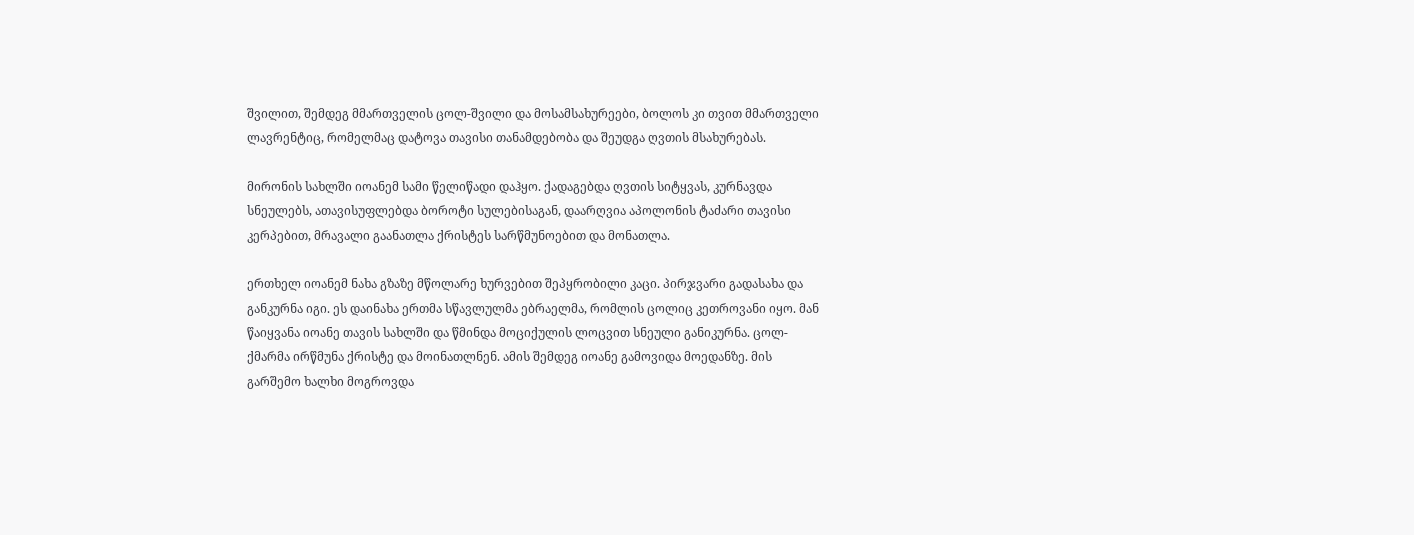შვილით, შემდეგ მმართველის ცოლ-შვილი და მოსამსახურეები, ბოლოს კი თვით მმართველი ლავრენტიც, რომელმაც დატოვა თავისი თანამდებობა და შეუდგა ღვთის მსახურებას.

მირონის სახლში იოანემ სამი წელიწადი დაჰყო. ქადაგებდა ღვთის სიტყვას, კურნავდა სნეულებს, ათავისუფლებდა ბოროტი სულებისაგან, დაარღვია აპოლონის ტაძარი თავისი კერპებით, მრავალი გაანათლა ქრისტეს სარწმუნოებით და მონათლა.

ერთხელ იოანემ ნახა გზაზე მწოლარე ხურვებით შეპყრობილი კაცი. პირჯვარი გადასახა და განკურნა იგი. ეს დაინახა ერთმა სწავლულმა ებრაელმა, რომლის ცოლიც კეთროვანი იყო. მან წაიყვანა იოანე თავის სახლში და წმინდა მოციქულის ლოცვით სნეული განიკურნა. ცოლ-ქმარმა ირწმუნა ქრისტე და მოინათლნენ. ამის შემდეგ იოანე გამოვიდა მოედანზე. მის გარშემო ხალხი მოგროვდა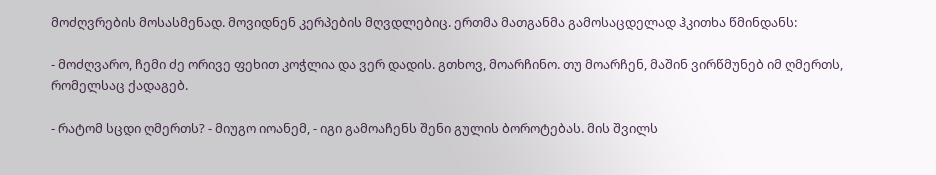მოძღვრების მოსასმენად. მოვიდნენ კერპების მღვდლებიც. ერთმა მათგანმა გამოსაცდელად ჰკითხა წმინდანს:

- მოძღვარო, ჩემი ძე ორივე ფეხით კოჭლია და ვერ დადის. გთხოვ, მოარჩინო. თუ მოარჩენ, მაშინ ვირწმუნებ იმ ღმერთს, რომელსაც ქადაგებ.

- რატომ სცდი ღმერთს? - მიუგო იოანემ, - იგი გამოაჩენს შენი გულის ბოროტებას. მის შვილს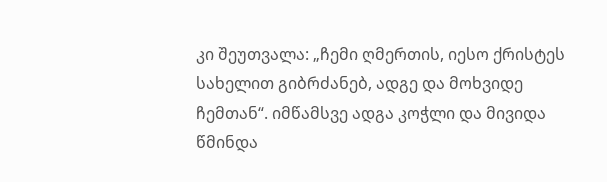კი შეუთვალა: „ჩემი ღმერთის, იესო ქრისტეს სახელით გიბრძანებ, ადგე და მოხვიდე ჩემთან“. იმწამსვე ადგა კოჭლი და მივიდა წმინდა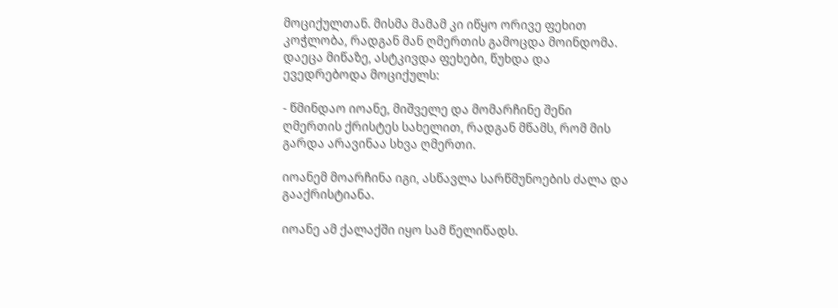მოციქულთან. მისმა მამამ კი იწყო ორივე ფეხით კოჭლობა, რადგან მან ღმერთის გამოცდა მოინდომა. დაეცა მიწაზე, ასტკივდა ფეხები, წუხდა და ევედრებოდა მოციქულს:

- წმინდაო იოანე, მიშველე და მომარჩინე შენი ღმერთის ქრისტეს სახელით, რადგან მწამს, რომ მის გარდა არავინაა სხვა ღმერთი.

იოანემ მოარჩინა იგი, ასწავლა სარწმუნოების ძალა და გააქრისტიანა.

იოანე ამ ქალაქში იყო სამ წელიწადს.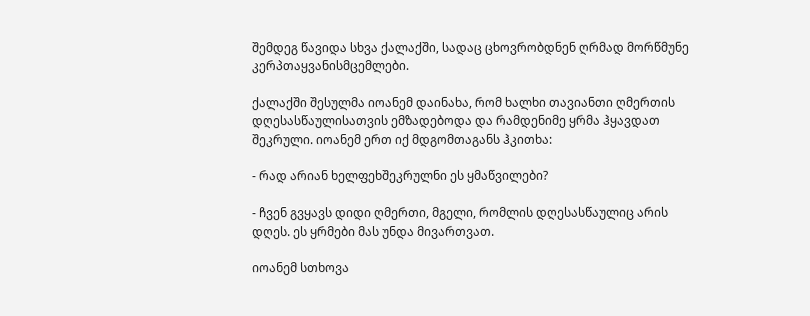შემდეგ წავიდა სხვა ქალაქში, სადაც ცხოვრობდნენ ღრმად მორწმუნე კერპთაყვანისმცემლები.

ქალაქში შესულმა იოანემ დაინახა, რომ ხალხი თავიანთი ღმერთის დღესასწაულისათვის ემზადებოდა და რამდენიმე ყრმა ჰყავდათ შეკრული. იოანემ ერთ იქ მდგომთაგანს ჰკითხა:

- რად არიან ხელფეხშეკრულნი ეს ყმაწვილები?

- ჩვენ გვყავს დიდი ღმერთი, მგელი, რომლის დღესასწაულიც არის დღეს. ეს ყრმები მას უნდა მივართვათ.

იოანემ სთხოვა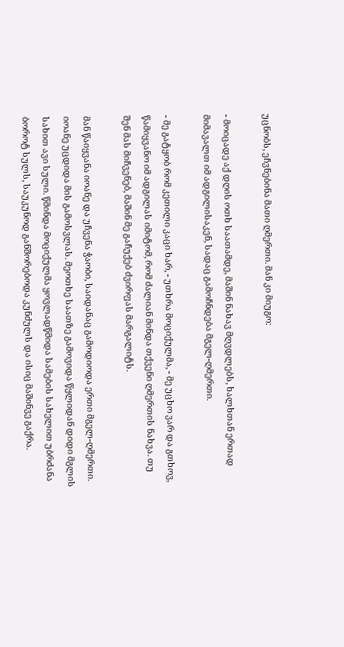უცნობს, ეჩვნებინა მათი ღმერთი. მან კი მიუგო:

- მოიცადე აქ დღის ოთხ საათამდე, მაშინ ნახავ მღვდლებს, ხალხთან ერთად მიმავალთ იმ ადგილისაკენ, სადაც გამოჩნდება მგელ-ღმერთი.

- მე გატყობ რომ კეთილი კაცი ხარ, - უთხრა მოციქულმა, - მე უცხო ვარ და გთხოვ, წამიყვანო იმ ადგილას იმიტომ, რომ ძალიან მინდა თქვენი ღმერთის ნახვა. თუ შენ მას მიჩვენებ, მაშინ მე გაჩუქებ ძვირფას მარგალიტს.

მან წაიყვანა იოანე და უჩვენა ჭაობი, საიდანაც გამოდიოდა ერთი მგელ-ღმერთი. იოანე უცდიდა მის გამოსვლას. მეოთხე საათზე გამოვიდა წყლიდან დიდი მგლის სახით ავი სული. წმინდა მოციქულმა ყოვლადწმიდა სამების სახელით უბრძანა ბოროტ სულს, საუკუნოდ განშორებოდა კუნძულს და ისიც მაშინვე გაქრა.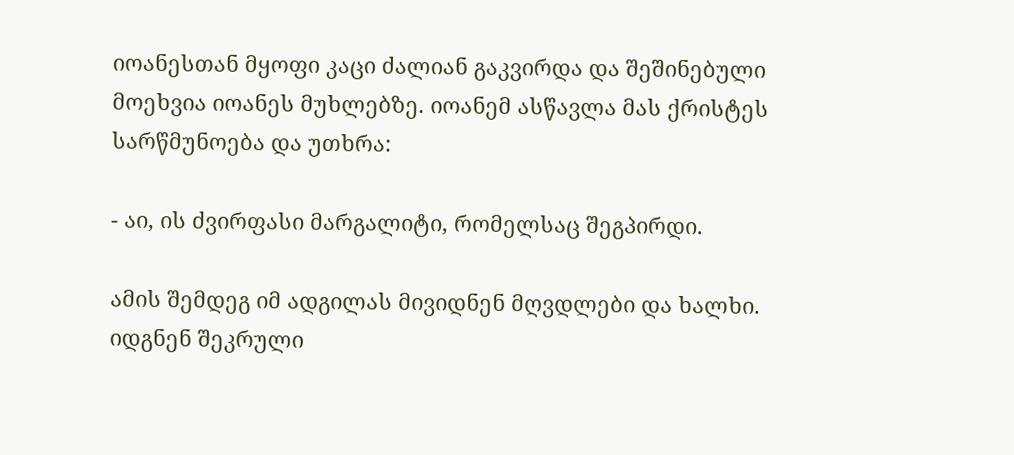იოანესთან მყოფი კაცი ძალიან გაკვირდა და შეშინებული მოეხვია იოანეს მუხლებზე. იოანემ ასწავლა მას ქრისტეს სარწმუნოება და უთხრა:

- აი, ის ძვირფასი მარგალიტი, რომელსაც შეგპირდი.

ამის შემდეგ იმ ადგილას მივიდნენ მღვდლები და ხალხი. იდგნენ შეკრული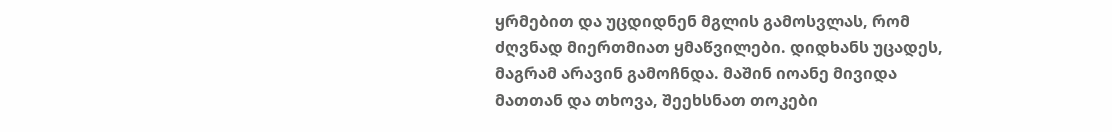ყრმებით და უცდიდნენ მგლის გამოსვლას, რომ ძღვნად მიერთმიათ ყმაწვილები. დიდხანს უცადეს, მაგრამ არავინ გამოჩნდა. მაშინ იოანე მივიდა მათთან და თხოვა, შეეხსნათ თოკები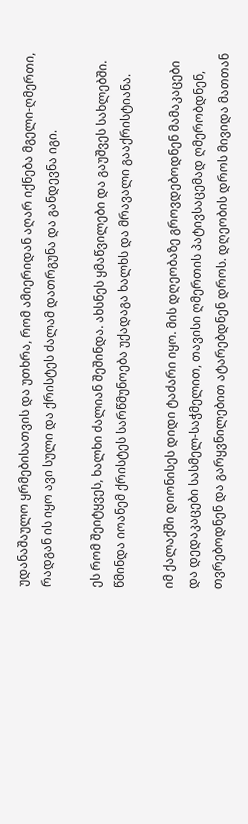უდანაშაულო ყრმებისათვის და უთხრა, რომ ამიერიდან აღარ იქნება მგელი-ღმერთი, რადგან ის იყო ავი სული და ქრისტეს ძალამ დათრგუნა და განდევნა იგი.

ეს რომ შეიტყვეს, ხალხი ძალიან შეშინდა. ახსნეს ყმაწვილები და გაუშვეს სახლებში. წმინდა იოანემ ქრისტეს სარწმუნოება უქადაგა ხალხს და მრავალი გააქრისტიანა.

იმ ქალაქში დიონისეს დიდი ტაძარი იყო. მის დღეობაზე გროვდებოდნენ მამაკაცები და დედაკაცები სასმელ-საჭმელით, თავისი ღმერთის პატივსაცემად ღმერობდნენ, თვრებოდნენ და გარყვნილებით ატარებდნენ დროს. დღეობის დროს მივიდა მათთან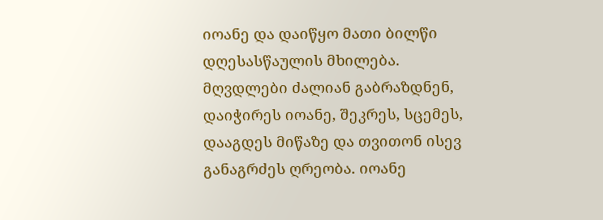იოანე და დაიწყო მათი ბილწი დღესასწაულის მხილება. მღვდლები ძალიან გაბრაზდნენ, დაიჭირეს იოანე, შეკრეს, სცემეს, დააგდეს მიწაზე და თვითონ ისევ განაგრძეს ღრეობა. იოანე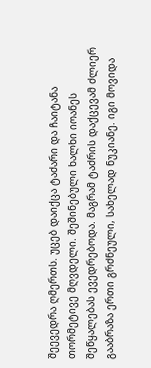შეევედრა ღმერთს. უცებ დაიქცა ტაძარი და ჩაიტანა თორმეტივე მღვდელი. შეშინებული ხალხი იოანეს შეწყალებას ევედრებოდა. მაგრამ ტაძრის დაქცევამ ძლიერ გააბრაზა ერთი გრძნეული, სახელად ნუკიანე. იგი მოვიდა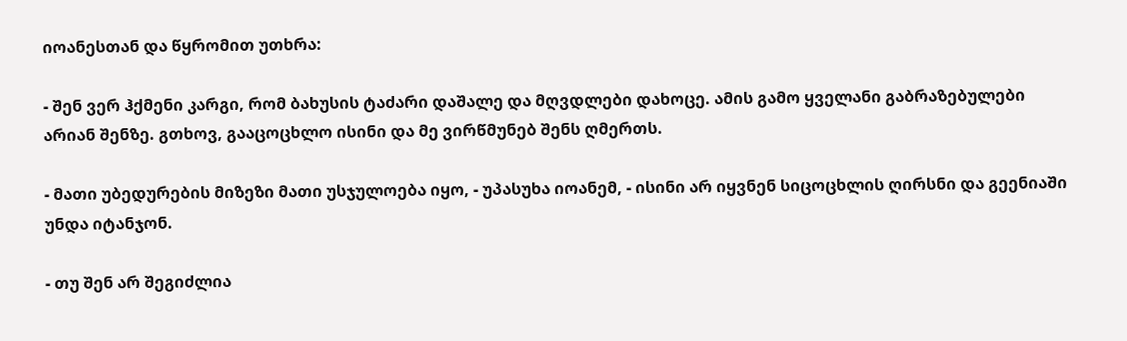იოანესთან და წყრომით უთხრა:

- შენ ვერ ჰქმენი კარგი, რომ ბახუსის ტაძარი დაშალე და მღვდლები დახოცე. ამის გამო ყველანი გაბრაზებულები არიან შენზე. გთხოვ, გააცოცხლო ისინი და მე ვირწმუნებ შენს ღმერთს.

- მათი უბედურების მიზეზი მათი უსჯულოება იყო, - უპასუხა იოანემ, - ისინი არ იყვნენ სიცოცხლის ღირსნი და გეენიაში უნდა იტანჯონ.

- თუ შენ არ შეგიძლია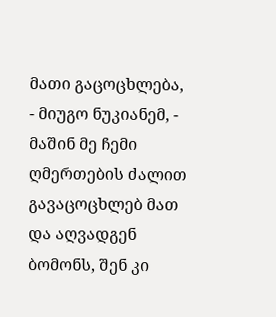მათი გაცოცხლება, - მიუგო ნუკიანემ, - მაშინ მე ჩემი ღმერთების ძალით გავაცოცხლებ მათ და აღვადგენ ბომონს, შენ კი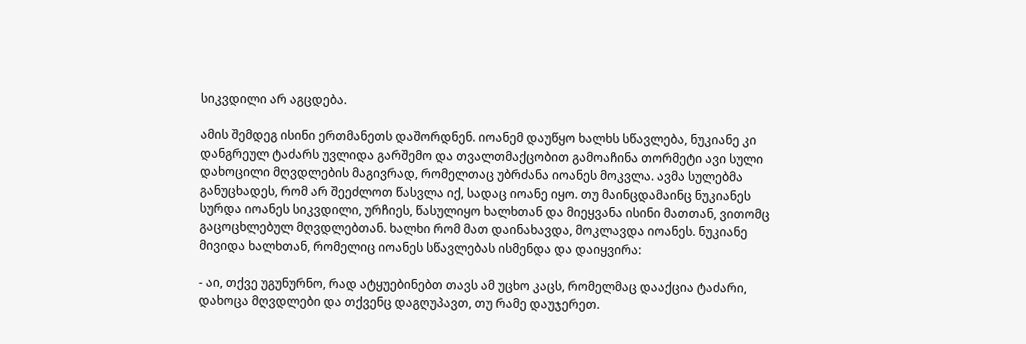სიკვდილი არ აგცდება.

ამის შემდეგ ისინი ერთმანეთს დაშორდნენ. იოანემ დაუწყო ხალხს სწავლება, ნუკიანე კი დანგრეულ ტაძარს უვლიდა გარშემო და თვალთმაქცობით გამოაჩინა თორმეტი ავი სული დახოცილი მღვდლების მაგივრად, რომელთაც უბრძანა იოანეს მოკვლა. ავმა სულებმა განუცხადეს, რომ არ შეეძლოთ წასვლა იქ, სადაც იოანე იყო. თუ მაინცდამაინც ნუკიანეს სურდა იოანეს სიკვდილი, ურჩიეს, წასულიყო ხალხთან და მიეყვანა ისინი მათთან, ვითომც გაცოცხლებულ მღვდლებთან. ხალხი რომ მათ დაინახავდა, მოკლავდა იოანეს. ნუკიანე მივიდა ხალხთან, რომელიც იოანეს სწავლებას ისმენდა და დაიყვირა:

- აი, თქვე უგუნურნო, რად ატყუებინებთ თავს ამ უცხო კაცს, რომელმაც დააქცია ტაძარი, დახოცა მღვდლები და თქვენც დაგღუპავთ, თუ რამე დაუჯერეთ.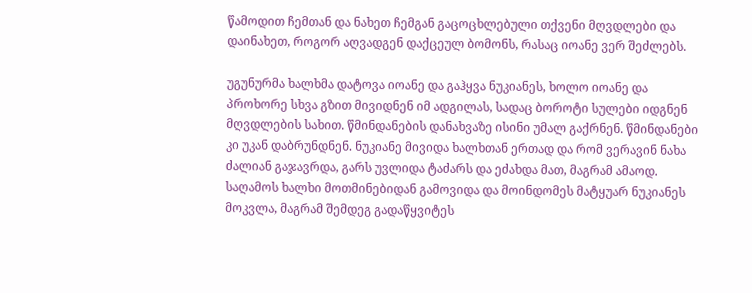წამოდით ჩემთან და ნახეთ ჩემგან გაცოცხლებული თქვენი მღვდლები და დაინახეთ, როგორ აღვადგენ დაქცეულ ბომონს, რასაც იოანე ვერ შეძლებს.

უგუნურმა ხალხმა დატოვა იოანე და გაჰყვა ნუკიანეს, ხოლო იოანე და პროხორე სხვა გზით მივიდნენ იმ ადგილას, სადაც ბოროტი სულები იდგნენ მღვდლების სახით. წმინდანების დანახვაზე ისინი უმალ გაქრნენ. წმინდანები კი უკან დაბრუნდნენ. ნუკიანე მივიდა ხალხთან ერთად და რომ ვერავინ ნახა ძალიან გაჯავრდა, გარს უვლიდა ტაძარს და ეძახდა მათ, მაგრამ ამაოდ. საღამოს ხალხი მოთმინებიდან გამოვიდა და მოინდომეს მატყუარ ნუკიანეს მოკვლა, მაგრამ შემდეგ გადაწყვიტეს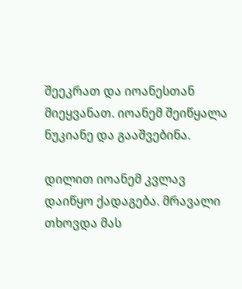შეეკრათ და იოანესთან მიეყვანათ. იოანემ შეიწყალა ნუკიანე და გააშვებინა.

დილით იოანემ კვლავ დაიწყო ქადაგება. მრავალი თხოვდა მას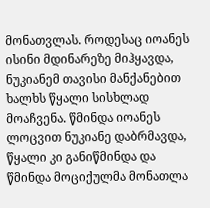მონათვლას. როდესაც იოანეს ისინი მდინარეზე მიჰყავდა, ნუკიანემ თავისი მანქანებით ხალხს წყალი სისხლად მოაჩვენა. წმინდა იოანეს ლოცვით ნუკიანე დაბრმავდა, წყალი კი განიწმინდა და წმინდა მოციქულმა მონათლა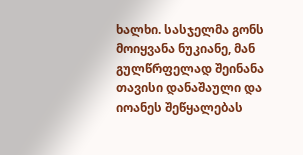ხალხი. სასჯელმა გონს მოიყვანა ნუკიანე, მან გულწრფელად შეინანა თავისი დანაშაული და იოანეს შეწყალებას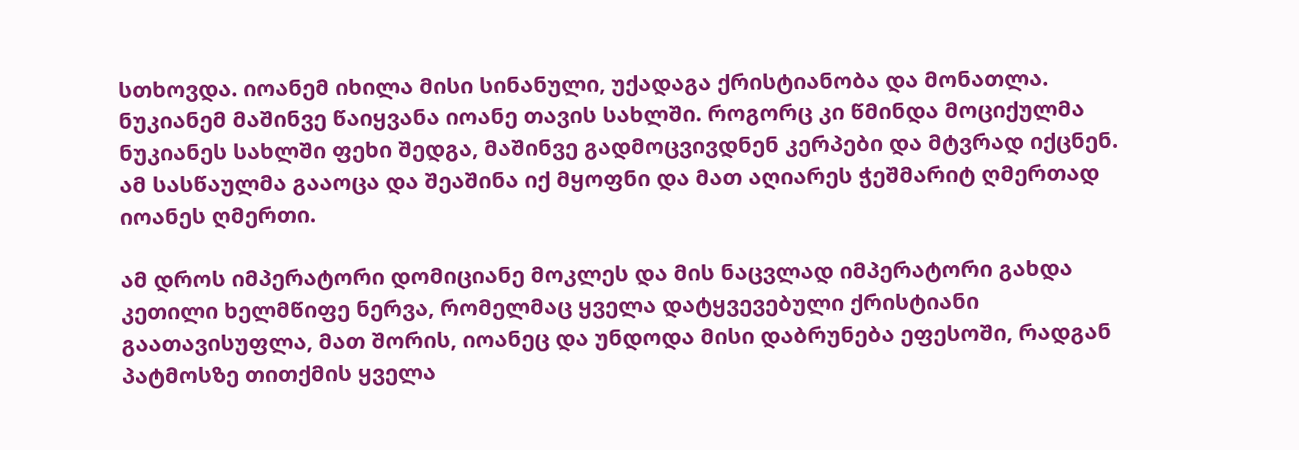სთხოვდა. იოანემ იხილა მისი სინანული, უქადაგა ქრისტიანობა და მონათლა. ნუკიანემ მაშინვე წაიყვანა იოანე თავის სახლში. როგორც კი წმინდა მოციქულმა ნუკიანეს სახლში ფეხი შედგა, მაშინვე გადმოცვივდნენ კერპები და მტვრად იქცნენ. ამ სასწაულმა გააოცა და შეაშინა იქ მყოფნი და მათ აღიარეს ჭეშმარიტ ღმერთად იოანეს ღმერთი.

ამ დროს იმპერატორი დომიციანე მოკლეს და მის ნაცვლად იმპერატორი გახდა კეთილი ხელმწიფე ნერვა, რომელმაც ყველა დატყვევებული ქრისტიანი გაათავისუფლა, მათ შორის, იოანეც და უნდოდა მისი დაბრუნება ეფესოში, რადგან პატმოსზე თითქმის ყველა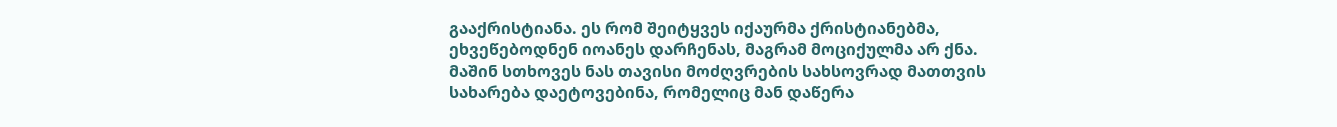გააქრისტიანა. ეს რომ შეიტყვეს იქაურმა ქრისტიანებმა, ეხვეწებოდნენ იოანეს დარჩენას, მაგრამ მოციქულმა არ ქნა. მაშინ სთხოვეს ნას თავისი მოძღვრების სახსოვრად მათთვის სახარება დაეტოვებინა, რომელიც მან დაწერა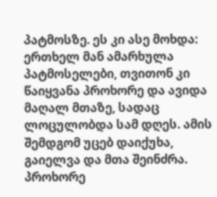პატმოსზე. ეს კი ასე მოხდა: ერთხელ მან ამარხულა პატმოსელები, თვითონ კი წაიყვანა პროხორე და ავიდა მაღალ მთაზე, სადაც ლოცულობდა სამ დღეს. ამის შემდგომ უცებ დაიქუხა, გაიელვა და მთა შეინძრა. პროხორე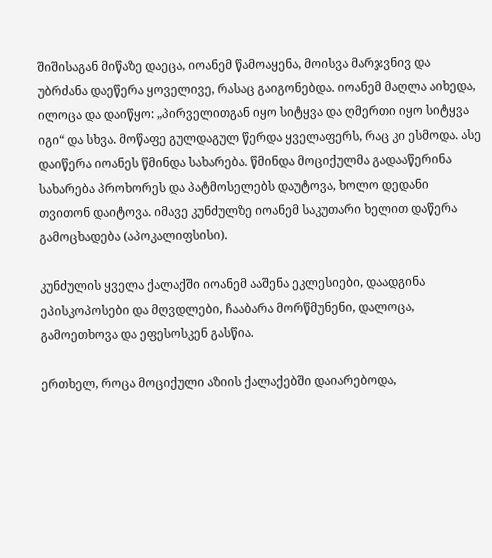შიშისაგან მიწაზე დაეცა, იოანემ წამოაყენა, მოისვა მარჯვნივ და უბრძანა დაეწერა ყოველივე, რასაც გაიგონებდა. იოანემ მაღლა აიხედა, ილოცა და დაიწყო: „პირველითგან იყო სიტყვა და ღმერთი იყო სიტყვა იგი“ და სხვა. მოწაფე გულდაგულ წერდა ყველაფერს, რაც კი ესმოდა. ასე დაიწერა იოანეს წმინდა სახარება. წმინდა მოციქულმა გადააწერინა სახარება პროხორეს და პატმოსელებს დაუტოვა, ხოლო დედანი თვითონ დაიტოვა. იმავე კუნძულზე იოანემ საკუთარი ხელით დაწერა გამოცხადება (აპოკალიფსისი).

კუნძულის ყველა ქალაქში იოანემ ააშენა ეკლესიები, დაადგინა ეპისკოპოსები და მღვდლები, ჩააბარა მორწმუნენი, დალოცა, გამოეთხოვა და ეფესოსკენ გასწია.

ერთხელ, როცა მოციქული აზიის ქალაქებში დაიარებოდა,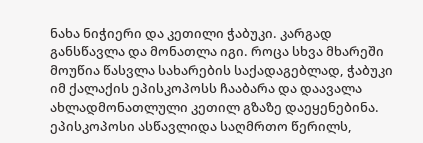ნახა ნიჭიერი და კეთილი ჭაბუკი. კარგად განსწავლა და მონათლა იგი. როცა სხვა მხარეში მოუწია წასვლა სახარების საქადაგებლად, ჭაბუკი იმ ქალაქის ეპისკოპოსს ჩააბარა და დაავალა ახლადმონათლული კეთილ გზაზე დაეყენებინა. ეპისკოპოსი ასწავლიდა საღმრთო წერილს,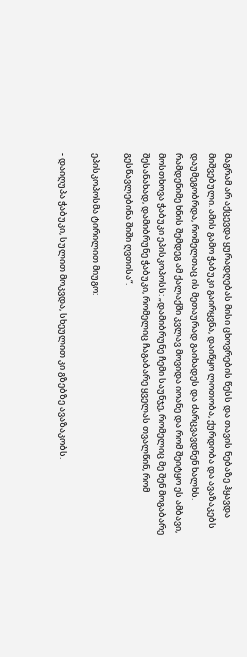მაგრამ არ აქცევდა ყურადღებას მისი ცხოვრების წესს და თავის ნებაზე ჰყავდა მიშვებული. ამის გამო ჭაბუკი გაირყვნა, დაიწყო ლოთობა, ქურდობა და ავაზაკებს დაუმეგობრდა, რომელთაც ის მეთაურად გაიხადეს და ძარცვავდნენ ხალხს. რამდენიმე ხნის შემდეგ ამ ქალაქში კვლავ მოვიდა იოანე და რომ შეიტყო ეს ამბავი, მოსთხოვა ჭაბუკი ეპისკოპოსს: „დამიბრუნე ჩემი საუნჯე, რომელიც მე შენ მოგაბარე შესანახად, დამიბრუნე ჭაბუკი, რომელიც ჩაგაბარე ყველას თვალწინ, რომ გესწავლებინა შიში ღვთისა“.

ეპისკოპოსმა ტირილით მიუგო:

- დაიღუპა ჭაბუკი, სულით მოკვდა, სხეულით კი გზებზე ავაზაკობს.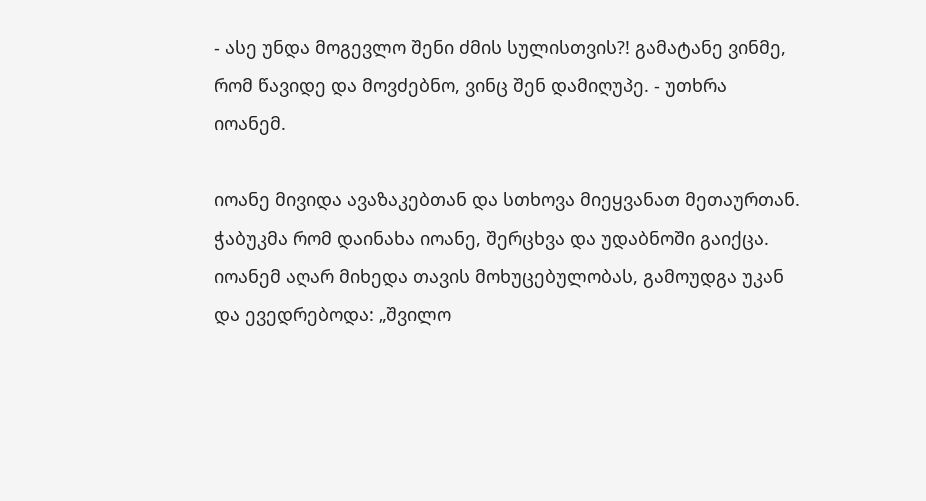- ასე უნდა მოგევლო შენი ძმის სულისთვის?! გამატანე ვინმე, რომ წავიდე და მოვძებნო, ვინც შენ დამიღუპე. - უთხრა იოანემ.

იოანე მივიდა ავაზაკებთან და სთხოვა მიეყვანათ მეთაურთან. ჭაბუკმა რომ დაინახა იოანე, შერცხვა და უდაბნოში გაიქცა. იოანემ აღარ მიხედა თავის მოხუცებულობას, გამოუდგა უკან და ევედრებოდა: „შვილო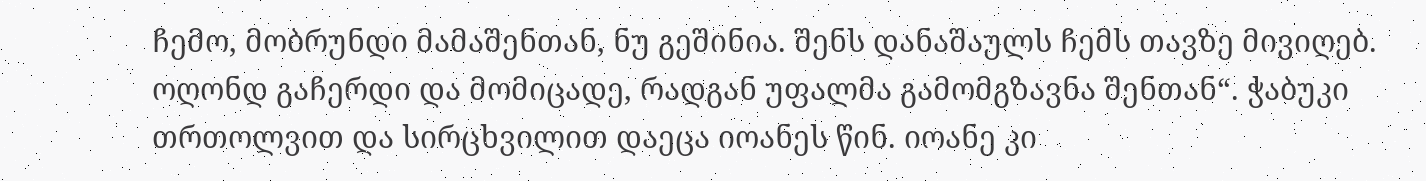ჩემო, მობრუნდი მამაშენთან, ნუ გეშინია. შენს დანაშაულს ჩემს თავზე მივიღებ. ოღონდ გაჩერდი და მომიცადე, რადგან უფალმა გამომგზავნა შენთან“. ჭაბუკი თრთოლვით და სირცხვილით დაეცა იოანეს წინ. იოანე კი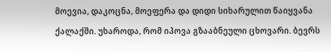მოევია, დაკოცნა, მოეფერა და დიდი სიხარულით წაიყვანა ქალაქში. უხაროდა, რომ იპოვა გზააბნეული ცხოვარი. ბევრს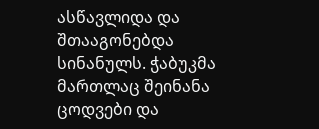ასწავლიდა და შთააგონებდა სინანულს. ჭაბუკმა მართლაც შეინანა ცოდვები და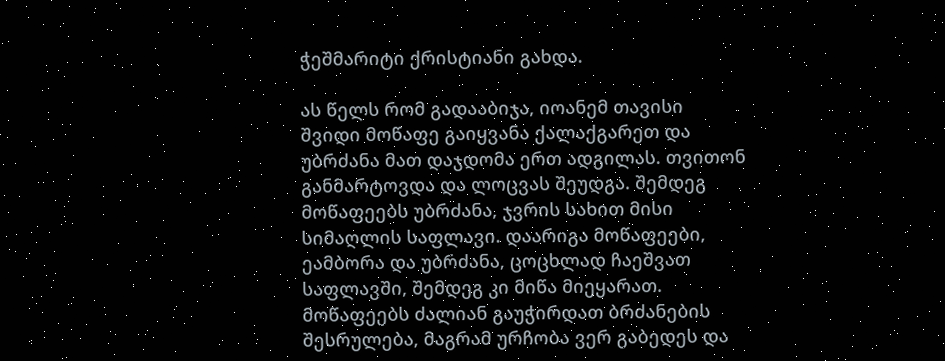ჭეშმარიტი ქრისტიანი გახდა.

ას წელს რომ გადააბიჯა, იოანემ თავისი შვიდი მოწაფე გაიყვანა ქალაქგარეთ და უბრძანა მათ დაჯდომა ერთ ადგილას. თვითონ განმარტოვდა და ლოცვას შეუდგა. შემდეგ მოწაფეებს უბრძანა, ჯვრის სახით მისი სიმაღლის საფლავი. დაარიგა მოწაფეები, ეამბორა და უბრძანა, ცოცხლად ჩაეშვათ საფლავში, შემდეგ კი მიწა მიეყარათ. მოწაფეებს ძალიან გაუჭირდათ ბრძანების შესრულება, მაგრამ ურჩობა ვერ გაბედეს და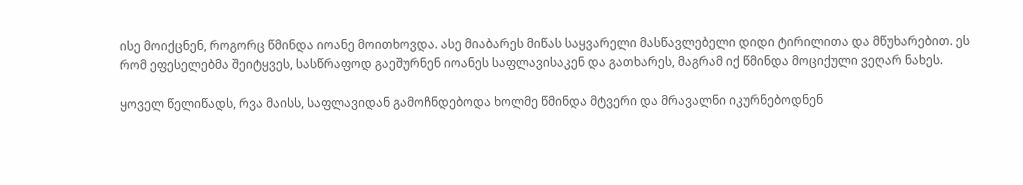ისე მოიქცნენ, როგორც წმინდა იოანე მოითხოვდა. ასე მიაბარეს მიწას საყვარელი მასწავლებელი დიდი ტირილითა და მწუხარებით. ეს რომ ეფესელებმა შეიტყვეს, სასწრაფოდ გაეშურნენ იოანეს საფლავისაკენ და გათხარეს, მაგრამ იქ წმინდა მოციქული ვეღარ ნახეს.

ყოველ წელიწადს, რვა მაისს, საფლავიდან გამოჩნდებოდა ხოლმე წმინდა მტვერი და მრავალნი იკურნებოდნენ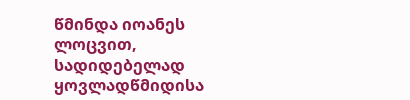წმინდა იოანეს ლოცვით, სადიდებელად ყოვლადწმიდისა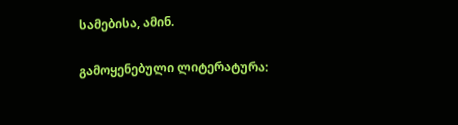სამებისა, ამინ.

გამოყენებული ლიტერატურა: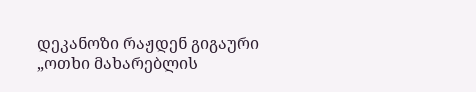დეკანოზი რაჟდენ გიგაური „ოთხი მახარებლის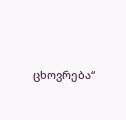ცხოვრება“